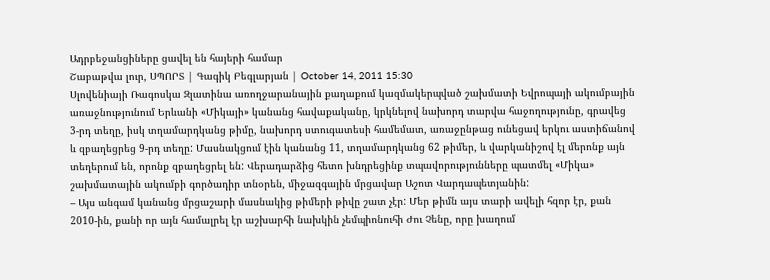Ադրբեջանցիները ցավել են հայերի համար
Շաբաթվա լուր, ՍՊՈՐՏ | Գագիկ Բեգլարյան | October 14, 2011 15:30
Սլովենիայի Ռագոսկա Զլատինա առողջարանային քաղաքում կազմակերպված շախմատի Եվրոպայի ակումբային առաջնությունում Երևանի «Միկայի» կանանց հավաքականը, կրկնելով նախորդ տարվա հաջողությունը, գրավեց 3-րդ տեղը, իսկ տղամարդկանց թիմը, նախորդ ստուգատեսի համեմատ, առաջընթաց ունեցավ երկու աստիճանով և զբաղեցրեց 9-րդ տեղը: Մասնակցում էին կանանց 11, տղամարդկանց 62 թիմեր, և վարկանիշով էլ մերոնք այն տեղերում են, որոնք զբաղեցրել են: Վերադարձից հետո խնդրեցինք տպավորությունները պատմել «Միկա» շախմատային ակումբի գործադիր տնօրեն, միջազգային մրցավար Աշոտ Վարդապետյանին:
– Այս անգամ կանանց մրցաշարի մասնակից թիմերի թիվը շատ չէր: Մեր թիմն այս տարի ավելի հզոր էր, քան 2010-ին, քանի որ այն համալրել էր աշխարհի նախկին չեմպիոնուհի Ժու Չենը, որը խաղում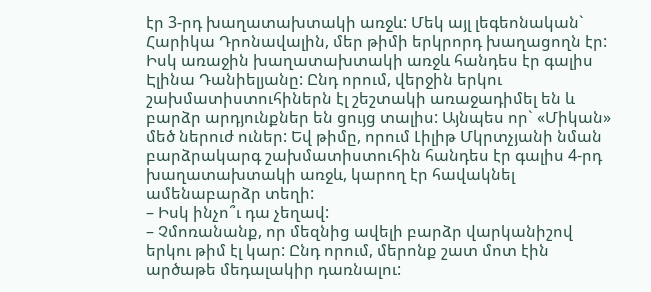էր 3-րդ խաղատախտակի առջև: Մեկ այլ լեգեոնական` Հարիկա Դրոնավալին, մեր թիմի երկրորդ խաղացողն էր: Իսկ առաջին խաղատախտակի առջև հանդես էր գալիս Էլինա Դանիելյանը: Ընդ որում, վերջին երկու շախմատիստուհիներն էլ շեշտակի առաջադիմել են և բարձր արդյունքներ են ցույց տալիս: Այնպես որ` «Միկան» մեծ ներուժ ուներ: Եվ թիմը, որում Լիլիթ Մկրտչյանի նման բարձրակարգ շախմատիստուհին հանդես էր գալիս 4-րդ խաղատախտակի առջև, կարող էր հավակնել ամենաբարձր տեղի:
– Իսկ ինչո՞ւ դա չեղավ:
– Չմոռանանք, որ մեզնից ավելի բարձր վարկանիշով երկու թիմ էլ կար: Ընդ որում, մերոնք շատ մոտ էին արծաթե մեդալակիր դառնալու: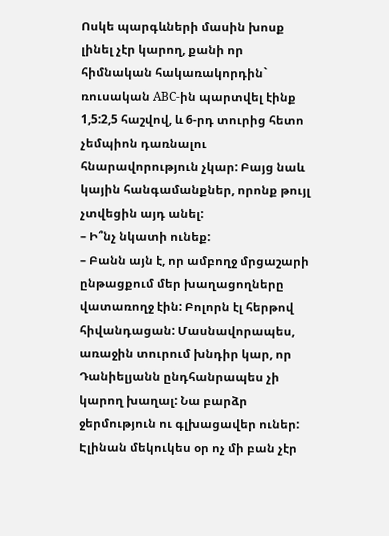Ոսկե պարգևների մասին խոսք լինել չէր կարող, քանի որ հիմնական հակառակորդին` ռուսական ABC-ին պարտվել էինք 1,5:2,5 հաշվով, և 6-րդ տուրից հետո չեմպիոն դառնալու հնարավորություն չկար: Բայց նաև կային հանգամանքներ, որոնք թույլ չտվեցին այդ անել:
– Ի՞նչ նկատի ունեք:
– Բանն այն է, որ ամբողջ մրցաշարի ընթացքում մեր խաղացողները վատառողջ էին: Բոլորն էլ հերթով հիվանդացան: Մասնավորապես, առաջին տուրում խնդիր կար, որ Դանիելյանն ընդհանրապես չի կարող խաղալ: Նա բարձր ջերմություն ու գլխացավեր ուներ: Էլինան մեկուկես օր ոչ մի բան չէր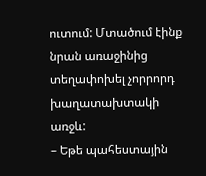ուտում: Մտածում էինք նրան առաջինից տեղափոխել չորրորդ խաղատախտակի առջև:
– Եթե պահեստային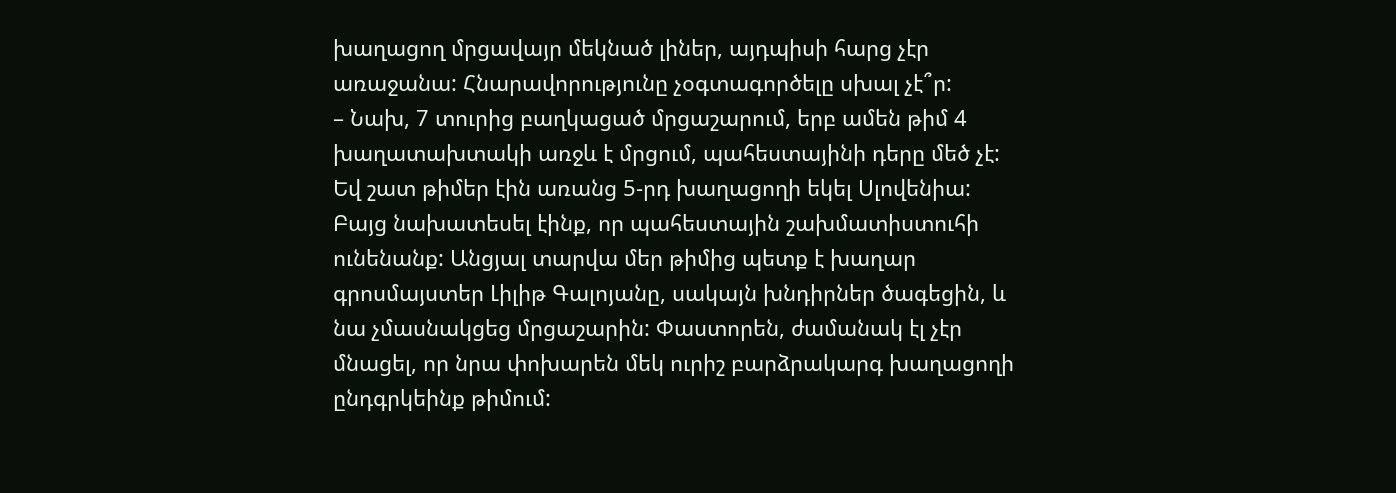խաղացող մրցավայր մեկնած լիներ, այդպիսի հարց չէր առաջանա: Հնարավորությունը չօգտագործելը սխալ չէ՞ր:
– Նախ, 7 տուրից բաղկացած մրցաշարում, երբ ամեն թիմ 4 խաղատախտակի առջև է մրցում, պահեստայինի դերը մեծ չէ: Եվ շատ թիմեր էին առանց 5-րդ խաղացողի եկել Սլովենիա: Բայց նախատեսել էինք, որ պահեստային շախմատիստուհի ունենանք: Անցյալ տարվա մեր թիմից պետք է խաղար գրոսմայստեր Լիլիթ Գալոյանը, սակայն խնդիրներ ծագեցին, և նա չմասնակցեց մրցաշարին: Փաստորեն, ժամանակ էլ չէր մնացել, որ նրա փոխարեն մեկ ուրիշ բարձրակարգ խաղացողի ընդգրկեինք թիմում: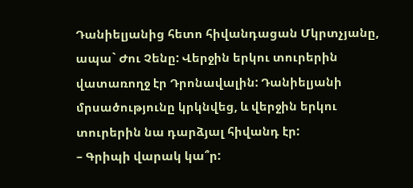Դանիելյանից հետո հիվանդացան Մկրտչյանը, ապա` Ժու Չենը: Վերջին երկու տուրերին վատառողջ էր Դրոնավալին: Դանիելյանի մրսածությունը կրկնվեց, և վերջին երկու տուրերին նա դարձյալ հիվանդ էր:
– Գրիպի վարակ կա՞ր: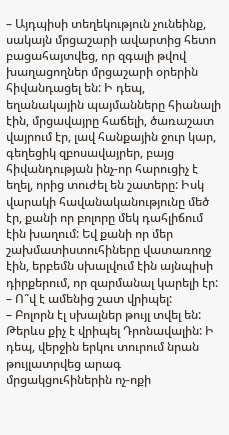– Այդպիսի տեղեկություն չունեինք, սակայն մրցաշարի ավարտից հետո բացահայտվեց, որ զգալի թվով խաղացողներ մրցաշարի օրերին հիվանդացել են: Ի դեպ, եղանակային պայմանները հիանալի էին, մրցավայրը հաճելի, ծառաշատ վայրում էր, լավ հանքային ջուր կար, գեղեցիկ զբոսավայրեր, բայց հիվանդության ինչ-որ հարուցիչ է եղել, որից տուժել են շատերը: Իսկ վարակի հավանականությունը մեծ էր, քանի որ բոլորը մեկ դահլիճում էին խաղում: Եվ քանի որ մեր շախմատիստուհիները վատառողջ էին, երբեմն սխալվում էին այնպիսի դիրքերում, որ զարմանալ կարելի էր:
– Ո՞վ է ամենից շատ վրիպել:
– Բոլորն էլ սխալներ թույլ տվել են: Թերևս քիչ է վրիպել Դրոնավալին: Ի դեպ, վերջին երկու տուրում նրան թույլատրվեց արագ մրցակցուհիներին ոչ-ոքի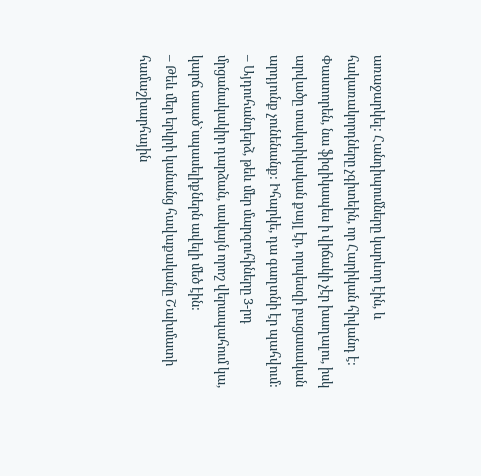առաջարկել: Հանդիպումները կարևոր էին, և հակառակորդները չգիտեին, որ Հարիկան հիվանդ է: Փաստորեն, նա ֆիզիկապես ի վիճակի չէր խաղալու, իսկ արվածը տակտիկական քայլ էր, որպեսզի բացասական արդյունք չունենանք: Իհարկե, դա գաղտնի էր պահվում:
– Այդուհանդերձ, թեև մեր մարզուհիները 3-րդ մրցանակակիր դարձան, սակայն որոշ վերապահում կա, կարճ ասած`սպասելիքներն ավելի մեծ էին:
– Թեև մեր երկրի կանանց հավաքականը Շախմատի համաշխարհային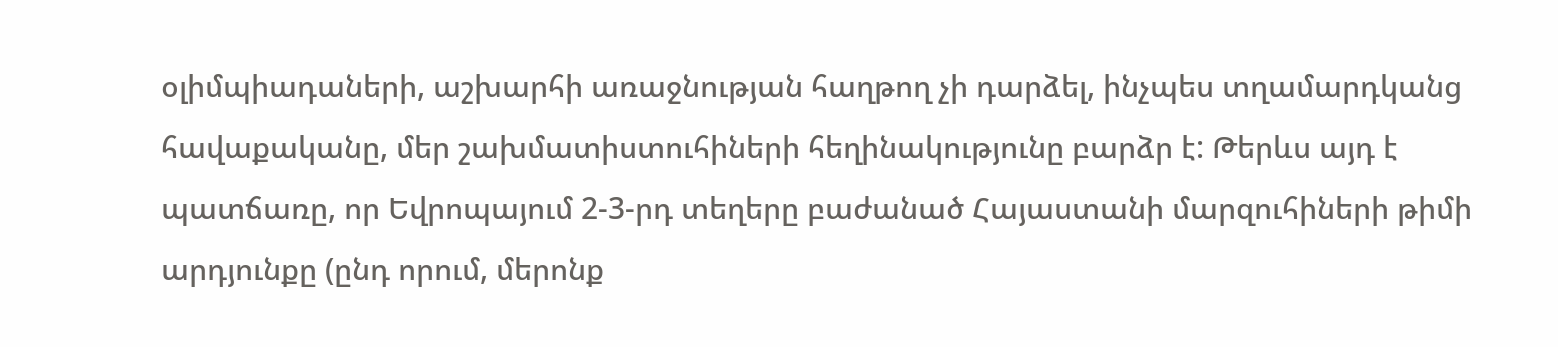օլիմպիադաների, աշխարհի առաջնության հաղթող չի դարձել, ինչպես տղամարդկանց հավաքականը, մեր շախմատիստուհիների հեղինակությունը բարձր է: Թերևս այդ է պատճառը, որ Եվրոպայում 2-3-րդ տեղերը բաժանած Հայաստանի մարզուհիների թիմի արդյունքը (ընդ որում, մերոնք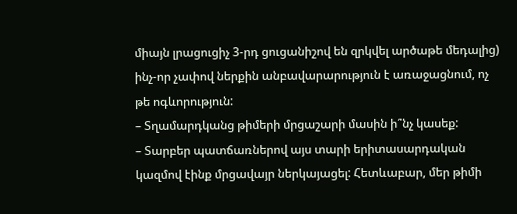միայն լրացուցիչ 3-րդ ցուցանիշով են զրկվել արծաթե մեդալից) ինչ-որ չափով ներքին անբավարարություն է առաջացնում, ոչ թե ոգևորություն:
– Տղամարդկանց թիմերի մրցաշարի մասին ի՞նչ կասեք:
– Տարբեր պատճառներով այս տարի երիտասարդական կազմով էինք մրցավայր ներկայացել: Հետևաբար, մեր թիմի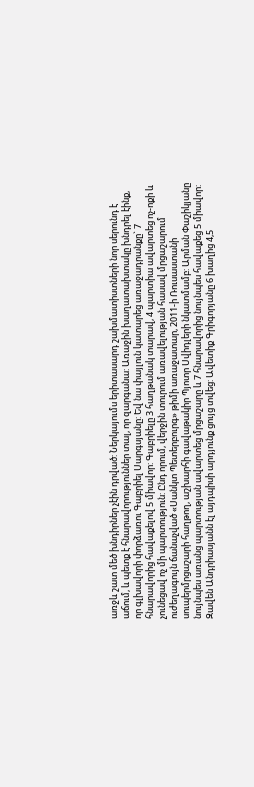առջև շատ մեծ խնդիրներ չէին դրված: Ներկայումս երիտասարդ շախմատիստների նոր սերունդ է աճում, և պետք է հնարավորություններ տալ, որ զարգանա: Առաջին խաղատախտակը խնդրել էինք, որ գլխավորի փորձառու Գաբրիել Սարգսյանը: Եվ նա փայլուն կատարեց առաջադրանքը` 7 հնարավորից հավաքելով 5 միավոր: Գաբրիելը 3 հաղթանակ տարավ, 4 պարտիա ավարտեց ոչ-ոքի և չունեցավ ոչ մի պարտություն: Ընդ որում, վերջին տուրում առավելության հասավ մրցաշարում ուժեղագույն ճանաչված «Սանկտ Պետերբուրգ» թիմի առաջատար, 2011-ի Ռուսաստանի սուպերմրցաշարի հաղթող, աշխարհի գավաթակիր Պյոտր Սվիդլերի նկատմամբ: Արման Փաշիկյանը նույնպես առանց պարտության ավարտեց մրցաշարը և 7 հնարավորից նույնպես հավաքեց 5 միավոր: Զավեն Անդրիասյանն էլ այդպիսի արդյունք ցույց տվեց: Ավետիք Գրիգորյանը 6 խաղից 4,5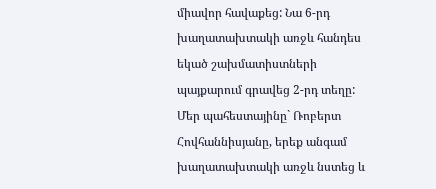միավոր հավաքեց: Նա 6-րդ խաղատախտակի առջև հանդես եկած շախմատիստների պայքարում գրավեց 2-րդ տեղը: Մեր պահեստայինը` Ռոբերտ Հովհաննիսյանը, երեք անգամ խաղատախտակի առջև նստեց և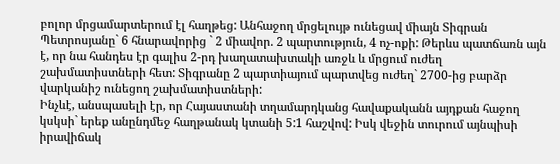բոլոր մրցամարտերում էլ հաղթեց: Անհաջող մրցելույթ ունեցավ միայն Տիգրան Պետրոսյանը` 6 հնարավորից ` 2 միավոր. 2 պարտություն, 4 ոչ-ոքի: Թերևս պատճառն այն է, որ նա հանդես էր գալիս 2-րդ խաղատախտակի առջև և մրցում ուժեղ շախմատիստների հետ: Տիգրանը 2 պարտիայում պարտվեց ուժեղ` 2700-ից բարձր վարկանիշ ունեցող շախմատիստների:
Ինչևէ, անսպասելի էր, որ Հայաստանի տղամարդկանց հավաքականն այդքան հաջող կսկսի` երեք անընդմեջ հաղթանակ կտանի 5:1 հաշվով: Իսկ վեջին տուրում այնպիսի իրավիճակ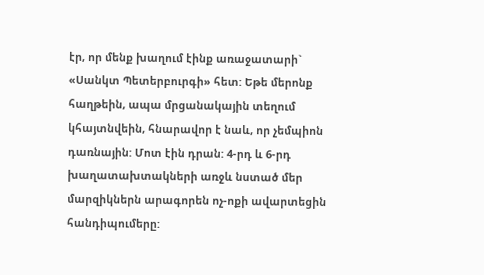էր, որ մենք խաղում էինք առաջատարի` «Սանկտ Պետերբուրգի» հետ: Եթե մերոնք հաղթեին, ապա մրցանակային տեղում կհայտնվեին, հնարավոր է նաև, որ չեմպիոն դառնային: Մոտ էին դրան: 4-րդ և 6-րդ խաղատախտակների առջև նստած մեր մարզիկներն արագորեն ոչ-ոքի ավարտեցին հանդիպումերը: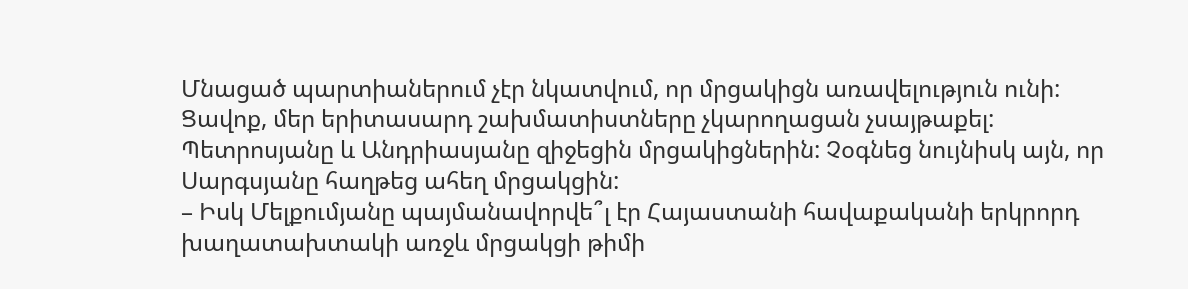Մնացած պարտիաներում չէր նկատվում, որ մրցակիցն առավելություն ունի: Ցավոք, մեր երիտասարդ շախմատիստները չկարողացան չսայթաքել: Պետրոսյանը և Անդրիասյանը զիջեցին մրցակիցներին: Չօգնեց նույնիսկ այն, որ Սարգսյանը հաղթեց ահեղ մրցակցին:
– Իսկ Մելքումյանը պայմանավորվե՞լ էր Հայաստանի հավաքականի երկրորդ խաղատախտակի առջև մրցակցի թիմի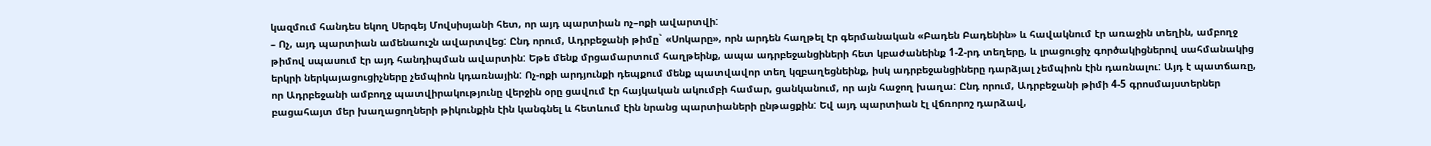կազմում հանդես եկող Սերգեյ Մովսիսյանի հետ, որ այդ պարտիան ոչ–ոքի ավարտվի:
– Ոչ, այդ պարտիան ամենաուշն ավարտվեց: Ընդ որում, Ադրբեջանի թիմը` «Սոկարը», որն արդեն հաղթել էր գերմանական «Բադեն Բադենին» և հավակնում էր առաջին տեղին, ամբողջ թիմով սպասում էր այդ հանդիպման ավարտին: Եթե մենք մրցամարտում հաղթեինք, ապա ադրբեջանցիների հետ կբաժանեինք 1-2-րդ տեղերը, և լրացուցիչ գործակիցներով սահմանակից երկրի ներկայացուցիչները չեմպիոն կդառնային: Ոչ-ոքի արդյունքի դեպքում մենք պատվավոր տեղ կզբաղեցնեինք, իսկ ադրբեջանցիները դարձյալ չեմպիոն էին դառնալու: Այդ է պատճառը, որ Ադրբեջանի ամբողջ պատվիրակությունը վերջին օրը ցավում էր հայկական ակումբի համար, ցանկանում, որ այն հաջող խաղա: Ընդ որում, Ադրբեջանի թիմի 4-5 գրոսմայստերներ բացահայտ մեր խաղացողների թիկունքին էին կանգնել և հետևում էին նրանց պարտիաների ընթացքին: Եվ այդ պարտիան էլ վճռորոշ դարձավ,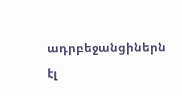ադրբեջանցիներն էլ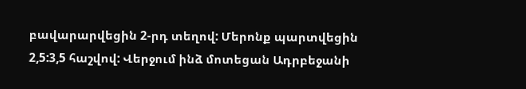բավարարվեցին 2-րդ տեղով: Մերոնք պարտվեցին 2,5:3,5 հաշվով: Վերջում ինձ մոտեցան Ադրբեջանի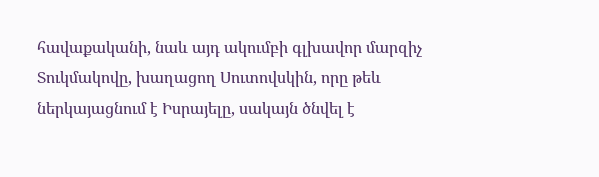հավաքականի, նաև այդ ակումբի գլխավոր մարզիչ Տուկմակովը, խաղացող Սուտովսկին, որը թեև ներկայացնում է Իսրայելը, սակայն ծնվել է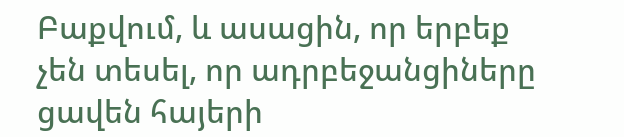Բաքվում, և ասացին, որ երբեք չեն տեսել, որ ադրբեջանցիները ցավեն հայերի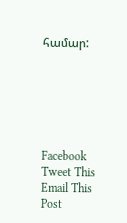համար:






Facebook
Tweet This
Email This Post